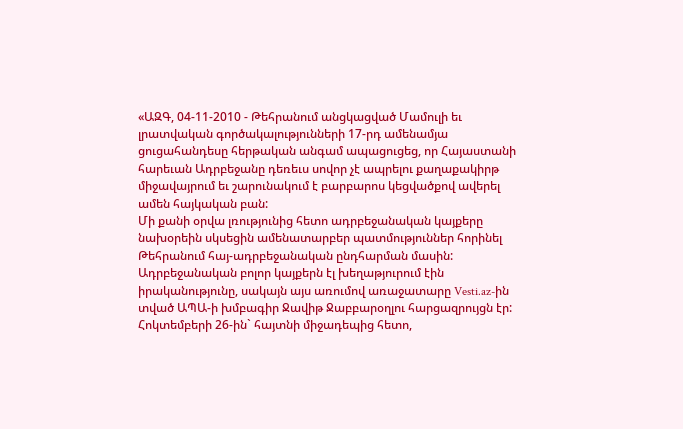«ԱԶԳ, 04-11-2010 - Թեհրանում անցկացված Մամուլի եւ լրատվական գործակալությունների 17-րդ ամենամյա ցուցահանդեսը հերթական անգամ ապացուցեց, որ Հայաստանի հարեւան Ադրբեջանը դեռեւս սովոր չէ ապրելու քաղաքակիրթ միջավայրում եւ շարունակում է բարբարոս կեցվածքով ավերել ամեն հայկական բան:
Մի քանի օրվա լռությունից հետո ադրբեջանական կայքերը նախօրեին սկսեցին ամենատարբեր պատմություններ հորինել Թեհրանում հայ-ադրբեջանական ընդհարման մասին: Ադրբեջանական բոլոր կայքերն էլ խեղաթյուրում էին իրականությունը, սակայն այս առումով առաջատարը Vesti.az-ին տված ԱՊԱ-ի խմբագիր Ջավիթ Ջաբբարօղլու հարցազրույցն էր:
Հոկտեմբերի 26-ին` հայտնի միջադեպից հետո,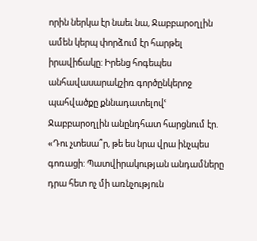որին ներկա էր նաեւ նա, Ջաբբարօղլին ամեն կերպ փորձում էր հարթել իրավիճակը: Իրենց հոգեպես անհավասարակշիռ գործընկերոջ պահվածքը քննադատելովՙ Ջաբբարօղլին անընդհատ հարցնում էր. «Դու չտեսա՞ր, թե ես նրա վրա ինչպես գոռացի: Պատվիրակության անդամները դրա հետ ոչ մի առնչություն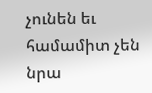չունեն եւ համամիտ չեն նրա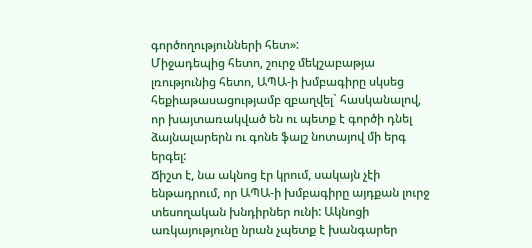գործողությունների հետ»:
Միջադեպից հետո, շուրջ մեկշաբաթյա լռությունից հետո, ԱՊԱ-ի խմբագիրը սկսեց հեքիաթասացությամբ զբաղվել` հասկանալով, որ խայտառակված են ու պետք է գործի դնել ձայնալարերն ու գոնե ֆալշ նոտայով մի երգ երգել:
Ճիշտ է, նա ակնոց էր կրում, սակայն չէի ենթադրում, որ ԱՊԱ-ի խմբագիրը այդքան լուրջ տեսողական խնդիրներ ունի: Ակնոցի առկայությունը նրան չպետք է խանգարեր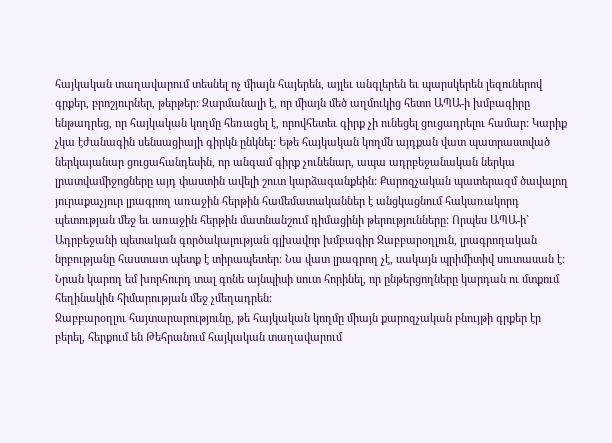հայկական տաղավարում տեսնել ոչ միայն հայերեն, այլեւ անգլերեն եւ պարսկերեն լեզուներով գրքեր, բրոշյուրներ, թերթեր: Զարմանալի է, որ միայն մեծ աղմուկից հետո ԱՊԱ-ի խմբագիրը ենթադրեց, որ հայկական կողմը հեռացել է, որովհետեւ գիրք չի ունեցել ցուցադրելու համար: Կարիք չկա էժանագին սենսացիայի գիրկն ընկնել: Եթե հայկական կողմն այդքան վատ պատրաստված ներկայանար ցուցահանդեսին, որ անգամ գիրք չունենար, ապա ադրբեջանական ներկա լրատվամիջոցները այդ փաստին ավելի շուտ կարձագանքեին: Քարոզչական պատերազմ ծավալող յուրաքաչյուր լրագրող առաջին հերթին համեմատականներ է անցկացնում հակառակորդ պետության մեջ եւ առաջին հերթին մատնանշում դիմացինի թերությունները: Որպես ԱՊԱ-ի` Ադրբեջանի պետական գործակալության գլխավոր խմբագիր Ջաբբարօղլուն, լրագրողական նրբությանը հաստատ պետք է տիրապետեր: Նա վատ լրագրող չէ, սակայն պրիմիտիվ սուտասան է: Նրան կարող եմ խորհուրդ տալ գոնե այնպիսի սուտ հորինել, որ ընթերցողները կարդան ու մտքում հեղինակին հիմարության մեջ չմեղադրեն:
Ջաբբարօղլու հայտարարությունը, թե հայկական կողմը միայն քարոզչական բնույթի գրքեր էր բերել, հերքում են Թեհրանում հայկական տաղավարում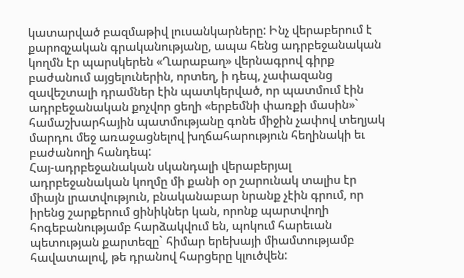կատարված բազմաթիվ լուսանկարները: Ինչ վերաբերում է քարոզչական գրականությանը, ապա հենց ադրբեջանական կողմն էր պարսկերեն «Ղարաբաղ» վերնագրով գիրք բաժանում այցելուներին, որտեղ, ի դեպ, չափազանց զավեշտալի դրամներ էին պատկերված, որ պատմում էին ադրբեջանական քոչվոր ցեղի «երբեմնի փառքի մասին»` համաշխարհային պատմությանը գոնե միջին չափով տեղյակ մարդու մեջ առաջացնելով խղճահարություն հեղինակի եւ բաժանողի հանդեպ:
Հայ-ադրբեջանական սկանդալի վերաբերյալ ադրբեջանական կողմը մի քանի օր շարունակ տալիս էր միայն լրատվություն, բնականաբար նրանք չէին գրում, որ իրենց շարքերում ցինիկներ կան, որոնք պարտվողի հոգեբանությամբ հարձակվում են, պոկում հարեւան պետության քարտեզը` հիմար երեխայի միամտությամբ հավատալով, թե դրանով հարցերը կլուծվեն: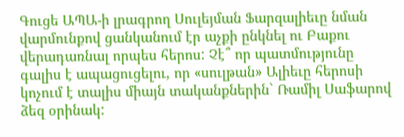Գուցե ԱՊԱ-ի լրագրող Սուլեյման Ֆարզալիեւը նման վարմունքով ցանկանում էր աչքի ընկնել ու Բաքու վերադառնալ որպես հերոս: Չէ՞ որ պատմությունը գալիս է ապացուցելու, որ «սուլթան» Ալիեւը հերոսի կոչում է տալիս միայն տականքներին` Ռամիլ Սաֆարով ձեզ օրինակ: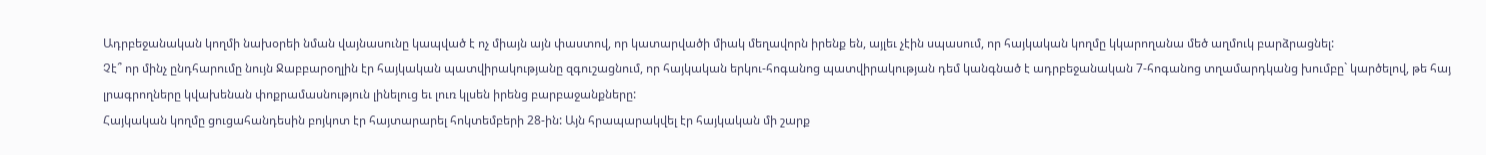Ադրբեջանական կողմի նախօրեի նման վայնասունը կապված է ոչ միայն այն փաստով, որ կատարվածի միակ մեղավորն իրենք են, այլեւ չէին սպասում, որ հայկական կողմը կկարողանա մեծ աղմուկ բարձրացնել:
Չէ՞ որ մինչ ընդհարումը նույն Ջաբբարօղլին էր հայկական պատվիրակությանը զգուշացնում, որ հայկական երկու-հոգանոց պատվիրակության դեմ կանգնած է ադրբեջանական 7-հոգանոց տղամարդկանց խումբը` կարծելով, թե հայ լրագրողները կվախենան փոքրամասնություն լինելուց եւ լուռ կլսեն իրենց բարբաջանքները:
Հայկական կողմը ցուցահանդեսին բոյկոտ էր հայտարարել հոկտեմբերի 28-ին: Այն հրապարակվել էր հայկական մի շարք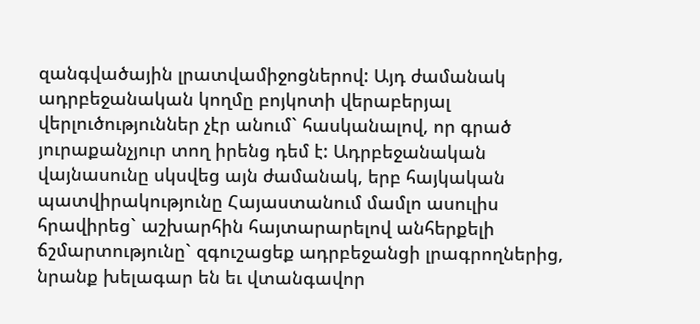զանգվածային լրատվամիջոցներով: Այդ ժամանակ ադրբեջանական կողմը բոյկոտի վերաբերյալ վերլուծություններ չէր անում` հասկանալով, որ գրած յուրաքանչյուր տող իրենց դեմ է: Ադրբեջանական վայնասունը սկսվեց այն ժամանակ, երբ հայկական պատվիրակությունը Հայաստանում մամլո ասուլիս հրավիրեց` աշխարհին հայտարարելով անհերքելի ճշմարտությունը` զգուշացեք ադրբեջանցի լրագրողներից, նրանք խելագար են եւ վտանգավոր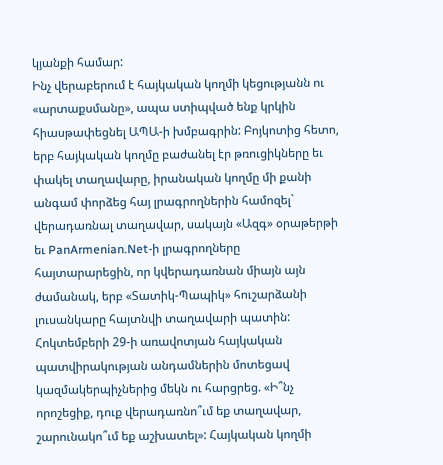կյանքի համար:
Ինչ վերաբերում է հայկական կողմի կեցությանն ու «արտաքսմանը», ապա ստիպված ենք կրկին հիասթափեցնել ԱՊԱ-ի խմբագրին: Բոյկոտից հետո, երբ հայկական կողմը բաժանել էր թռուցիկները եւ փակել տաղավարը, իրանական կողմը մի քանի անգամ փորձեց հայ լրագրողներին համոզել` վերադառնալ տաղավար, սակայն «Ազգ» օրաթերթի եւ PanArmenian.Net-ի լրագրողները հայտարարեցին, որ կվերադառնան միայն այն ժամանակ, երբ «Տատիկ-Պապիկ» հուշարձանի լուսանկարը հայտնվի տաղավարի պատին:
Հոկտեմբերի 29-ի առավոտյան հայկական պատվիրակության անդամներին մոտեցավ կազմակերպիչներից մեկն ու հարցրեց. «Ի՞նչ որոշեցիք, դուք վերադառնո՞ւմ եք տաղավար, շարունակո՞ւմ եք աշխատել»: Հայկական կողմի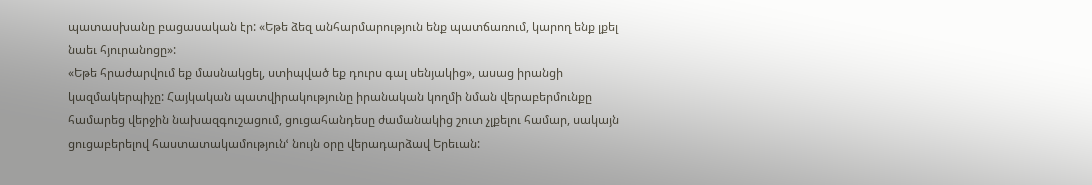պատասխանը բացասական էր: «Եթե ձեզ անհարմարություն ենք պատճառում, կարող ենք լքել նաեւ հյուրանոցը»:
«Եթե հրաժարվում եք մասնակցել, ստիպված եք դուրս գալ սենյակից», ասաց իրանցի կազմակերպիչը: Հայկական պատվիրակությունը իրանական կողմի նման վերաբերմունքը համարեց վերջին նախազգուշացում, ցուցահանդեսը ժամանակից շուտ չլքելու համար, սակայն ցուցաբերելով հաստատակամությունՙ նույն օրը վերադարձավ Երեւան: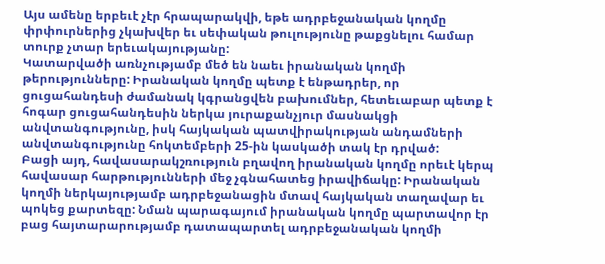Այս ամենը երբեւէ չէր հրապարակվի, եթե ադրբեջանական կողմը փրփուրներից չկախվեր եւ սեփական թուլությունը թաքցնելու համար տուրք չտար երեւակայությանը:
Կատարվածի առնչությամբ մեծ են նաեւ իրանական կողմի թերությունները: Իրանական կողմը պետք է ենթադրեր, որ ցուցահանդեսի ժամանակ կգրանցվեն բախումներ, հետեւաբար պետք է հոգար ցուցահանդեսին ներկա յուրաքանչյուր մասնակցի անվտանգությունը, իսկ հայկական պատվիրակության անդամների անվտանգությունը հոկտեմբերի 25-ին կասկածի տակ էր դրված:
Բացի այդ, հավասարակշռություն բղավող իրանական կողմը որեւէ կերպ հավասար հարթությունների մեջ չգնահատեց իրավիճակը: Իրանական կողմի ներկայությամբ ադրբեջանացին մտավ հայկական տաղավար եւ պոկեց քարտեզը: Նման պարագայում իրանական կողմը պարտավոր էր բաց հայտարարությամբ դատապարտել ադրբեջանական կողմի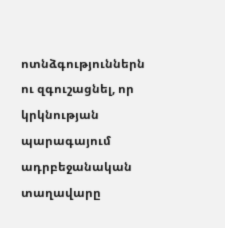ոտնձգություններն ու զգուշացնել, որ կրկնության պարագայում ադրբեջանական տաղավարը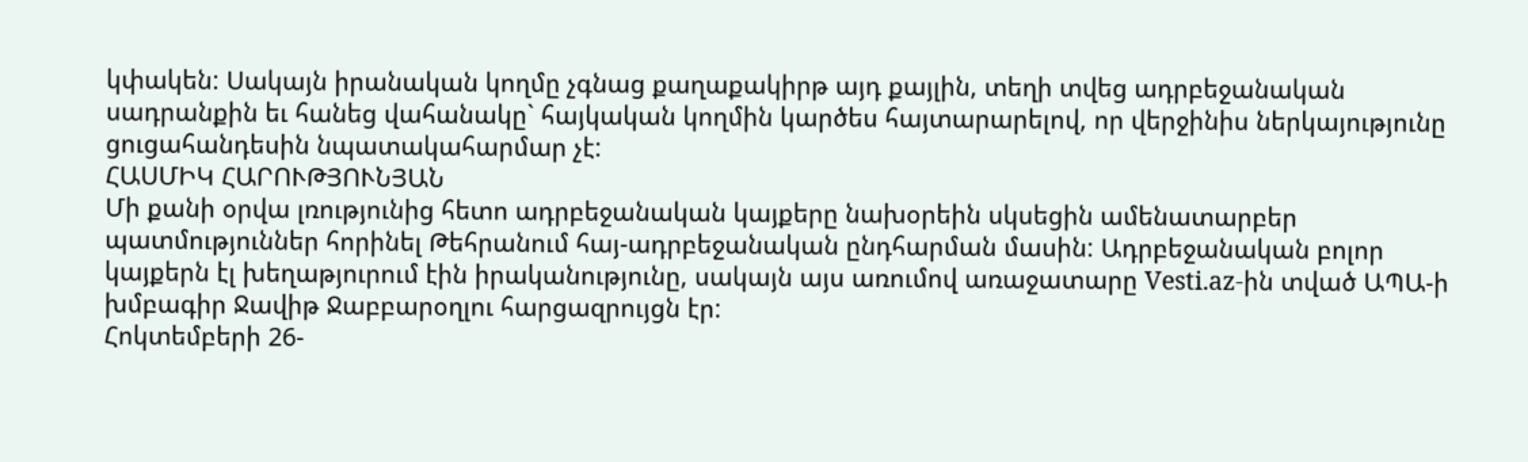կփակեն: Սակայն իրանական կողմը չգնաց քաղաքակիրթ այդ քայլին, տեղի տվեց ադրբեջանական սադրանքին եւ հանեց վահանակը` հայկական կողմին կարծես հայտարարելով, որ վերջինիս ներկայությունը ցուցահանդեսին նպատակահարմար չէ:
ՀԱՍՄԻԿ ՀԱՐՈՒԹՅՈՒՆՅԱՆ
Մի քանի օրվա լռությունից հետո ադրբեջանական կայքերը նախօրեին սկսեցին ամենատարբեր պատմություններ հորինել Թեհրանում հայ-ադրբեջանական ընդհարման մասին: Ադրբեջանական բոլոր կայքերն էլ խեղաթյուրում էին իրականությունը, սակայն այս առումով առաջատարը Vesti.az-ին տված ԱՊԱ-ի խմբագիր Ջավիթ Ջաբբարօղլու հարցազրույցն էր:
Հոկտեմբերի 26-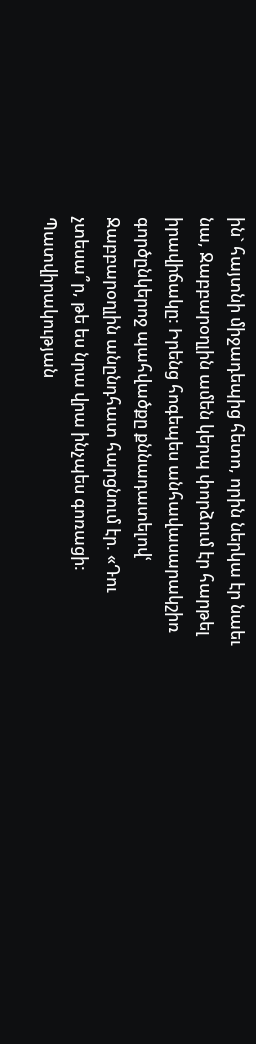ին` հայտնի միջադեպից հետո, որին ներկա էր նաեւ նա, Ջաբբարօղլին ամեն կերպ փորձում էր հարթել իրավիճակը: Իրենց հոգեպես անհավասարակշիռ գործընկերոջ պահվածքը քննադատելովՙ Ջաբբարօղլին անընդհատ հարցնում էր. «Դու չտեսա՞ր, թե ես նրա վրա ինչպես գոռացի: Պատվիրակության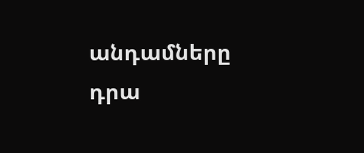անդամները դրա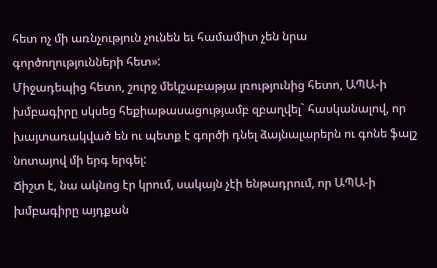հետ ոչ մի առնչություն չունեն եւ համամիտ չեն նրա գործողությունների հետ»:
Միջադեպից հետո, շուրջ մեկշաբաթյա լռությունից հետո, ԱՊԱ-ի խմբագիրը սկսեց հեքիաթասացությամբ զբաղվել` հասկանալով, որ խայտառակված են ու պետք է գործի դնել ձայնալարերն ու գոնե ֆալշ նոտայով մի երգ երգել:
Ճիշտ է, նա ակնոց էր կրում, սակայն չէի ենթադրում, որ ԱՊԱ-ի խմբագիրը այդքան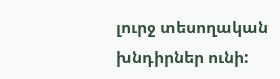լուրջ տեսողական խնդիրներ ունի: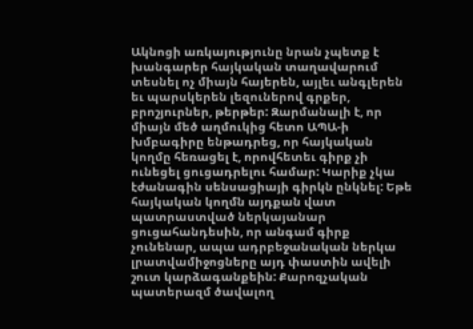Ակնոցի առկայությունը նրան չպետք է խանգարեր հայկական տաղավարում տեսնել ոչ միայն հայերեն, այլեւ անգլերեն եւ պարսկերեն լեզուներով գրքեր, բրոշյուրներ, թերթեր: Զարմանալի է, որ միայն մեծ աղմուկից հետո ԱՊԱ-ի խմբագիրը ենթադրեց, որ հայկական կողմը հեռացել է, որովհետեւ գիրք չի ունեցել ցուցադրելու համար: Կարիք չկա էժանագին սենսացիայի գիրկն ընկնել: Եթե հայկական կողմն այդքան վատ պատրաստված ներկայանար ցուցահանդեսին, որ անգամ գիրք չունենար, ապա ադրբեջանական ներկա լրատվամիջոցները այդ փաստին ավելի շուտ կարձագանքեին: Քարոզչական պատերազմ ծավալող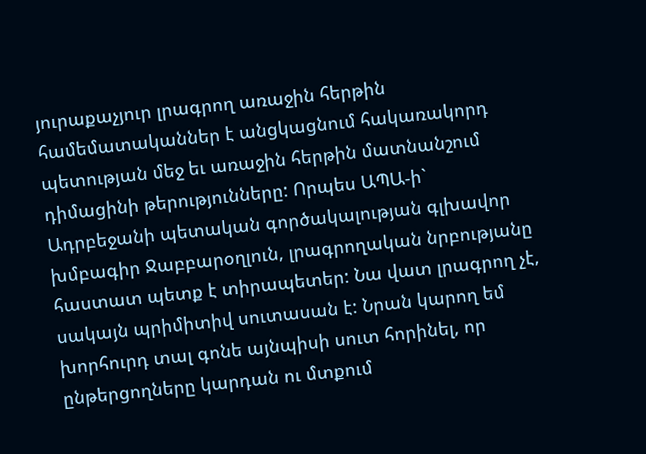յուրաքաչյուր լրագրող առաջին հերթին համեմատականներ է անցկացնում հակառակորդ պետության մեջ եւ առաջին հերթին մատնանշում դիմացինի թերությունները: Որպես ԱՊԱ-ի` Ադրբեջանի պետական գործակալության գլխավոր խմբագիր Ջաբբարօղլուն, լրագրողական նրբությանը հաստատ պետք է տիրապետեր: Նա վատ լրագրող չէ, սակայն պրիմիտիվ սուտասան է: Նրան կարող եմ խորհուրդ տալ գոնե այնպիսի սուտ հորինել, որ ընթերցողները կարդան ու մտքում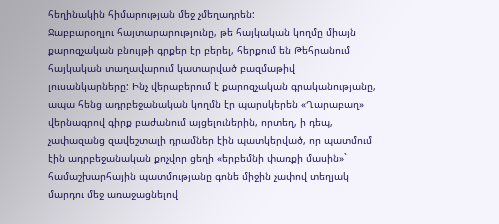հեղինակին հիմարության մեջ չմեղադրեն:
Ջաբբարօղլու հայտարարությունը, թե հայկական կողմը միայն քարոզչական բնույթի գրքեր էր բերել, հերքում են Թեհրանում հայկական տաղավարում կատարված բազմաթիվ լուսանկարները: Ինչ վերաբերում է քարոզչական գրականությանը, ապա հենց ադրբեջանական կողմն էր պարսկերեն «Ղարաբաղ» վերնագրով գիրք բաժանում այցելուներին, որտեղ, ի դեպ, չափազանց զավեշտալի դրամներ էին պատկերված, որ պատմում էին ադրբեջանական քոչվոր ցեղի «երբեմնի փառքի մասին»` համաշխարհային պատմությանը գոնե միջին չափով տեղյակ մարդու մեջ առաջացնելով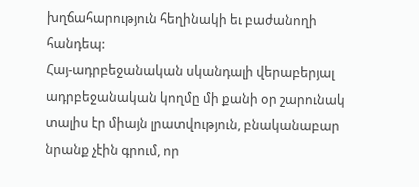խղճահարություն հեղինակի եւ բաժանողի հանդեպ:
Հայ-ադրբեջանական սկանդալի վերաբերյալ ադրբեջանական կողմը մի քանի օր շարունակ տալիս էր միայն լրատվություն, բնականաբար նրանք չէին գրում, որ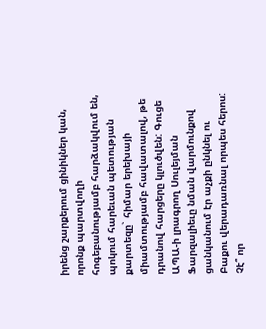իրենց շարքերում ցինիկներ կան, որոնք պարտվողի հոգեբանությամբ հարձակվում են, պոկում հարեւան պետության քարտեզը` հիմար երեխայի միամտությամբ հավատալով, թե դրանով հարցերը կլուծվեն: Գուցե ԱՊԱ-ի լրագրող Սուլեյման Ֆարզալիեւը նման վարմունքով ցանկանում էր աչքի ընկնել ու Բաքու վերադառնալ որպես հերոս: Չէ՞ որ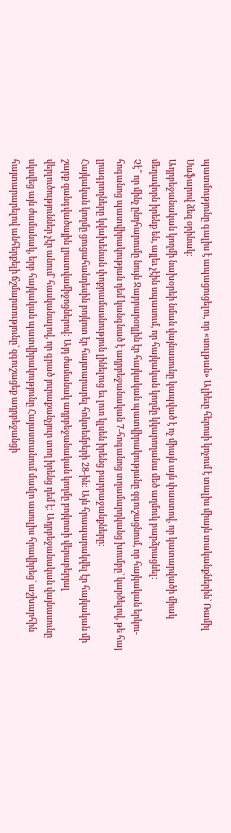պատմությունը գալիս է ապացուցելու, որ «սուլթան» Ալիեւը հերոսի կոչում է տալիս միայն տականքներին` Ռամիլ Սաֆարով ձեզ օրինակ:
Ադրբեջանական կողմի նախօրեի նման վայնասունը կապված է ոչ միայն այն փաստով, որ կատարվածի միակ մեղավորն իրենք են, այլեւ չէին սպասում, որ հայկական կողմը կկարողանա մեծ աղմուկ բարձրացնել:
Չէ՞ որ մինչ ընդհարումը նույն Ջաբբարօղլին էր հայկական պատվիրակությանը զգուշացնում, որ հայկական երկու-հոգանոց պատվիրակության դեմ կանգնած է ադրբեջանական 7-հոգանոց տղամարդկանց խումբը` կարծելով, թե հայ լրագրողները կվախենան փոքրամասնություն լինելուց եւ լուռ կլսեն իրենց բարբաջանքները:
Հայկական կողմը ցուցահանդեսին բոյկոտ էր հայտարարել հոկտեմբերի 28-ին: Այն հրապարակվել էր հայկական մի շարք զանգվածային լրատվամիջոցներով: Այդ ժամանակ ադրբեջանական կողմը բոյկոտի վերաբերյալ վերլուծություններ չէր անում` հասկանալով, որ գրած յուրաքանչյուր տող իրենց դեմ է: Ադրբեջանական վայնասունը սկսվեց այն ժամանակ, երբ հայկական պատվիրակությունը Հայաստանում մամլո ասուլիս հրավիրեց` աշխարհին հայտարարելով անհերքելի ճշմարտությունը` զգուշացեք ադրբեջանցի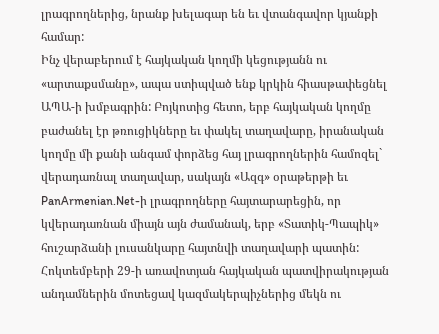լրագրողներից, նրանք խելագար են եւ վտանգավոր կյանքի համար:
Ինչ վերաբերում է հայկական կողմի կեցությանն ու «արտաքսմանը», ապա ստիպված ենք կրկին հիասթափեցնել ԱՊԱ-ի խմբագրին: Բոյկոտից հետո, երբ հայկական կողմը բաժանել էր թռուցիկները եւ փակել տաղավարը, իրանական կողմը մի քանի անգամ փորձեց հայ լրագրողներին համոզել` վերադառնալ տաղավար, սակայն «Ազգ» օրաթերթի եւ PanArmenian.Net-ի լրագրողները հայտարարեցին, որ կվերադառնան միայն այն ժամանակ, երբ «Տատիկ-Պապիկ» հուշարձանի լուսանկարը հայտնվի տաղավարի պատին:
Հոկտեմբերի 29-ի առավոտյան հայկական պատվիրակության անդամներին մոտեցավ կազմակերպիչներից մեկն ու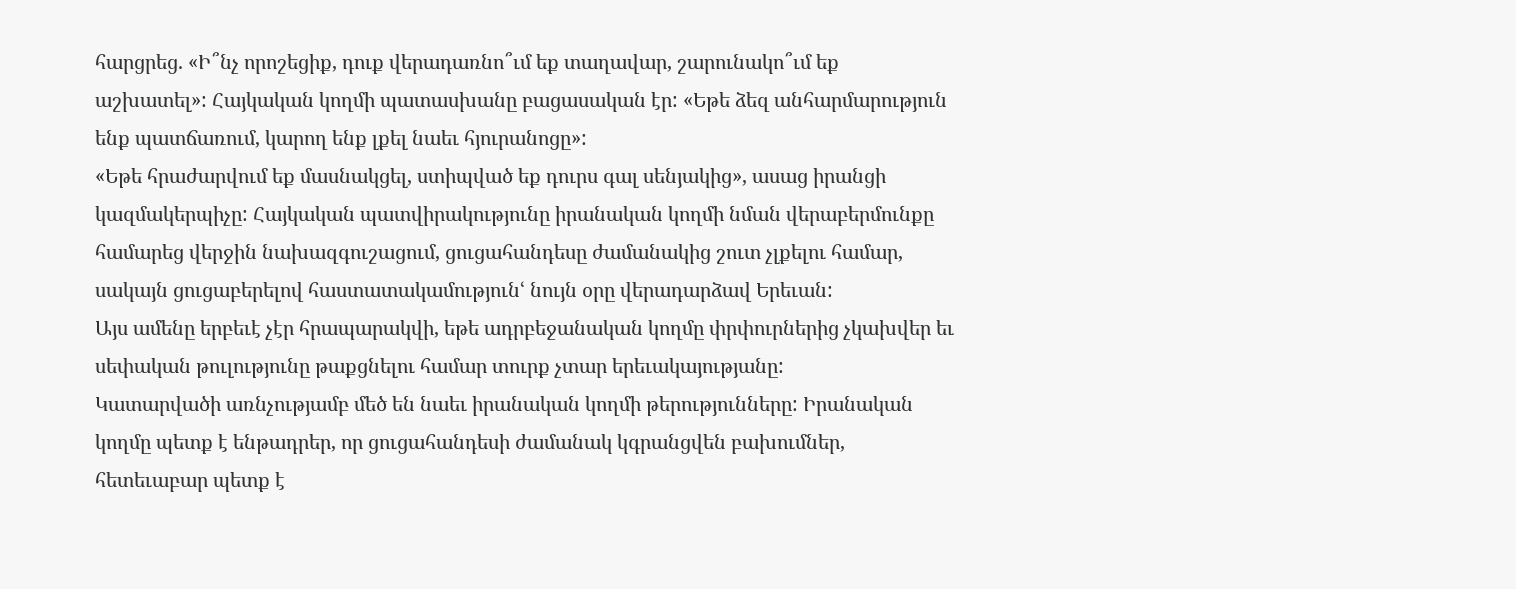հարցրեց. «Ի՞նչ որոշեցիք, դուք վերադառնո՞ւմ եք տաղավար, շարունակո՞ւմ եք աշխատել»: Հայկական կողմի պատասխանը բացասական էր: «Եթե ձեզ անհարմարություն ենք պատճառում, կարող ենք լքել նաեւ հյուրանոցը»:
«Եթե հրաժարվում եք մասնակցել, ստիպված եք դուրս գալ սենյակից», ասաց իրանցի կազմակերպիչը: Հայկական պատվիրակությունը իրանական կողմի նման վերաբերմունքը համարեց վերջին նախազգուշացում, ցուցահանդեսը ժամանակից շուտ չլքելու համար, սակայն ցուցաբերելով հաստատակամությունՙ նույն օրը վերադարձավ Երեւան:
Այս ամենը երբեւէ չէր հրապարակվի, եթե ադրբեջանական կողմը փրփուրներից չկախվեր եւ սեփական թուլությունը թաքցնելու համար տուրք չտար երեւակայությանը:
Կատարվածի առնչությամբ մեծ են նաեւ իրանական կողմի թերությունները: Իրանական կողմը պետք է ենթադրեր, որ ցուցահանդեսի ժամանակ կգրանցվեն բախումներ, հետեւաբար պետք է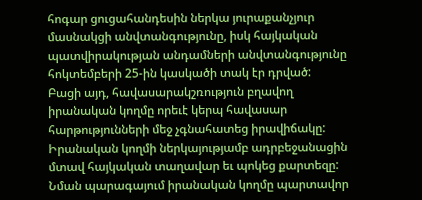հոգար ցուցահանդեսին ներկա յուրաքանչյուր մասնակցի անվտանգությունը, իսկ հայկական պատվիրակության անդամների անվտանգությունը հոկտեմբերի 25-ին կասկածի տակ էր դրված:
Բացի այդ, հավասարակշռություն բղավող իրանական կողմը որեւէ կերպ հավասար հարթությունների մեջ չգնահատեց իրավիճակը: Իրանական կողմի ներկայությամբ ադրբեջանացին մտավ հայկական տաղավար եւ պոկեց քարտեզը: Նման պարագայում իրանական կողմը պարտավոր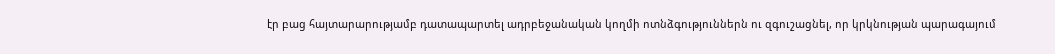էր բաց հայտարարությամբ դատապարտել ադրբեջանական կողմի ոտնձգություններն ու զգուշացնել, որ կրկնության պարագայում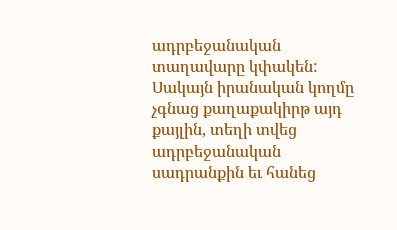ադրբեջանական տաղավարը կփակեն: Սակայն իրանական կողմը չգնաց քաղաքակիրթ այդ քայլին, տեղի տվեց ադրբեջանական սադրանքին եւ հանեց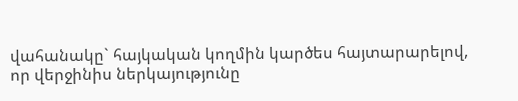վահանակը` հայկական կողմին կարծես հայտարարելով, որ վերջինիս ներկայությունը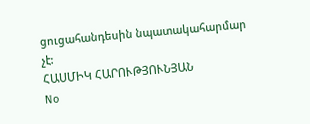ցուցահանդեսին նպատակահարմար չէ:
ՀԱՍՄԻԿ ՀԱՐՈՒԹՅՈՒՆՅԱՆ
No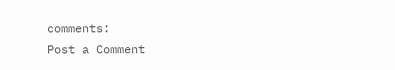comments:
Post a Comment